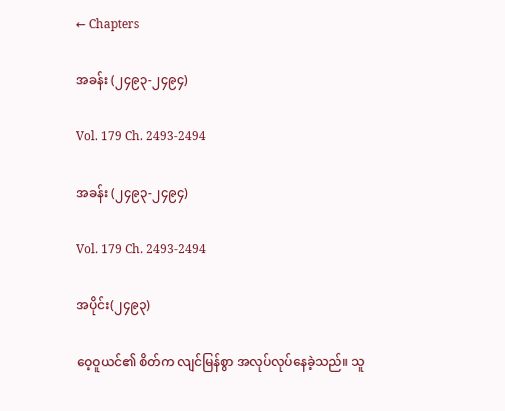← Chapters

အခန်း (၂၄၉၃-၂၄၉၄)

Vol. 179 Ch. 2493-2494

အခန်း (၂၄၉၃-၂၄၉၄)

Vol. 179 Ch. 2493-2494

အပိုင်း(၂၄၉၃)

ဝေ့ဝူယင်၏ စိတ်က လျင်မြန်စွာ အလုပ်လုပ်နေခဲ့သည်။ သူ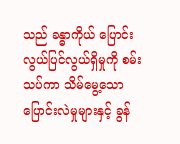သည် ခန္ဓာကိုယ် ပြောင်းလွယ်ပြင်လွယ်ရှိမှုကို စမ်းသပ်ကာ သိမ်မွေ့သော ပြောင်းလဲမှုများနှင့် ခွန်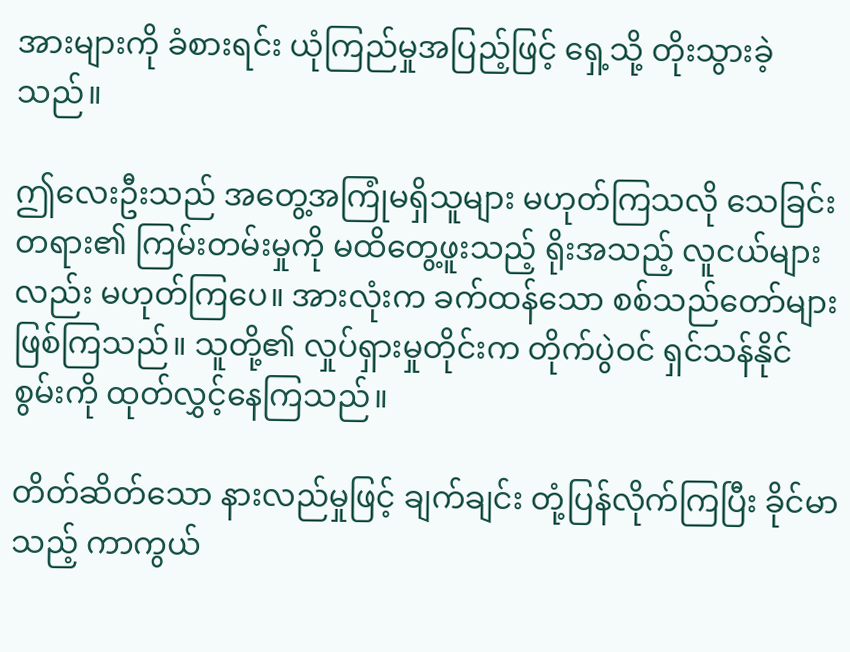အားများကို ခံစားရင်း ယုံကြည်မှုအပြည့်ဖြင့် ရှေ့သို့ တိုးသွားခဲ့သည်။

ဤလေးဦးသည် အတွေ့အကြုံမရှိသူများ မဟုတ်ကြသလို သေခြင်းတရား၏ ကြမ်းတမ်းမှုကို မထိတွေ့ဖူးသည့် ရိုးအသည့် လူငယ်များလည်း မဟုတ်ကြပေ။ အားလုံးက ခက်ထန်သော စစ်သည်တော်များ ဖြစ်ကြသည်။ သူတို့၏ လှုပ်ရှားမှုတိုင်းက တိုက်ပွဲဝင် ရှင်သန်နိုင်စွမ်းကို ထုတ်လွှင့်နေကြသည်။

တိတ်ဆိတ်သော နားလည်မှုဖြင့် ချက်ချင်း တုံ့ပြန်လိုက်ကြပြီး ခိုင်မာသည့် ကာကွယ်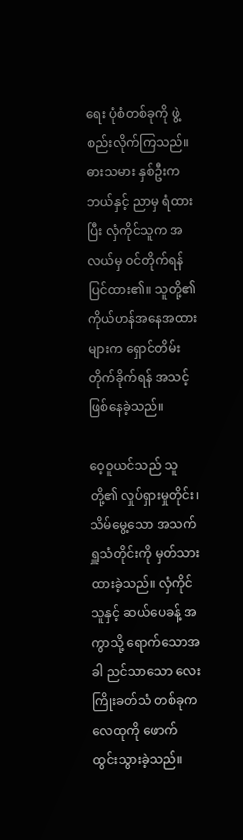ရေး ပုံစံတစ်ခုကို ဖွဲ့စည်းလိုက်ကြသည်။ ဓားသမား နှစ်ဦးက ဘယ်နှင့် ညာမှ ရံထားပြီး လှံကိုင်သူက အလယ်မှ ဝင်တိုက်ရန် ပြင်ထား၏။ သူတို့၏ ကိုယ်ဟန်အနေအထားများက ရှောင်တိမ်း တိုက်ခိုက်ရန် အသင့်ဖြစ်နေခဲ့သည်။

ဝေ့ဝူယင်သည် သူတို့၏ လှုပ်ရှားမှုတိုင်း၊ သိမ်မွေ့သော အသက်ရှူသံတိုင်းကို မှတ်သားထားခဲ့သည်။ လှံကိုင်သူနှင့် ဆယ်ပေခန့် အကွာသို့ ရောက်သောအခါ ညင်သာသော လေးကြိုးခတ်သံ တစ်ခုက လေထုကို ဖောက်ထွင်းသွားခဲ့သည်။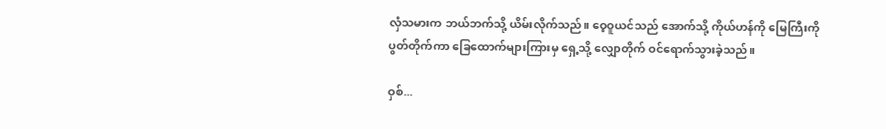လှံသမားက ဘယ်ဘက်သို့ ယိမ်းလိုက်သည်။ ဝေ့ဝူယင်သည် အောက်သို့ ကိုယ်ဟန်ကို မြေကြီးကို ပွတ်တိုက်ကာ ခြေထောက်များကြားမှ ရှေ့သို့ လျှောတိုက် ဝင်ရောက်သွားခဲ့သည်။

ဝှစ်...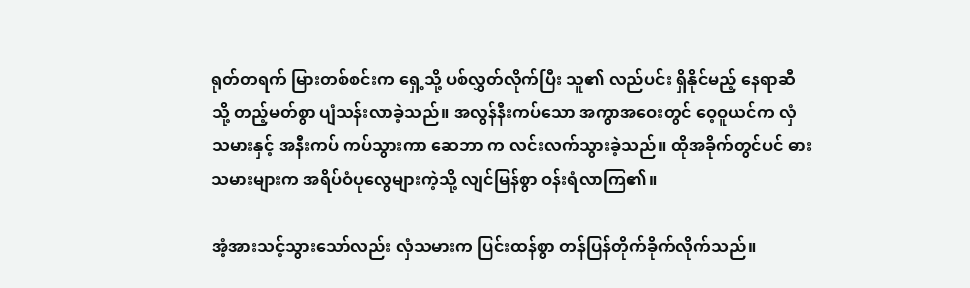ရုတ်တရက် မြားတစ်စင်းက ရှေ့သို့ ပစ်လွှတ်လိုက်ပြီး သူ၏ လည်ပင်း ရှိနိုင်မည့် နေရာဆီသို့ တည့်မတ်စွာ ပျံသန်းလာခဲ့သည်။ အလွန်နီးကပ်သော အကွာအဝေးတွင် ဝေ့ဝူယင်က လှံသမားနှင့် အနီးကပ် ကပ်သွားကာ ဆေဘာ က လင်းလက်သွားခဲ့သည်။ ထိုအခိုက်တွင်ပင် ဓားသမားများက အရိပ်ဝံပုလွေများကဲ့သို့ လျင်မြန်စွာ ဝန်းရံလာကြ၏။

အံ့အားသင့်သွားသော်လည်း လှံသမားက ပြင်းထန်စွာ တန်ပြန်တိုက်ခိုက်လိုက်သည်။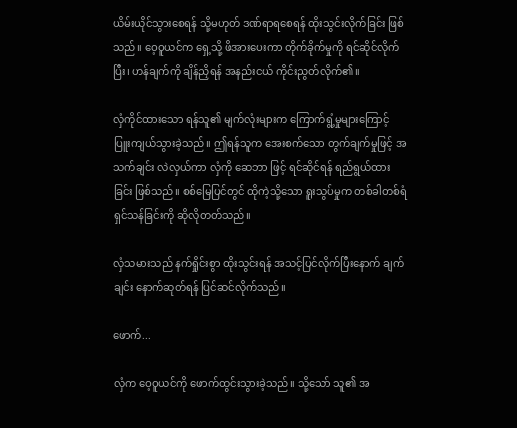ယိမ်းယိုင်သွားစေရန် သို့မဟုတ် ဒဏ်ရာရစေရန် ထိုးသွင်းလိုက်ခြင်း ဖြစ်သည်။ ဝေ့ဝူယင်က ရှေ့သို့ ဖိအားပေးကာ တိုက်ခိုက်မှုကို ရင်ဆိုင်လိုက်ပြီး၊ ဟန်ချက်ကို ချိန်ညှိရန် အနည်းငယ် ကိုင်းညွတ်လိုက်၏။

လှံကိုင်ထားသော ရန်သူ၏ မျက်လုံးများက ကြောက်ရွံ့မှုများကြောင့် ပြူးကျယ်သွားခဲ့သည်။ ဤရန်သူက အေးစက်သော တွက်ချက်မှုဖြင့် အသက်ချင်း လဲလှယ်ကာ လှံကို ဆေဘာ ဖြင့် ရင်ဆိုင်ရန် ရည်ရွယ်ထားခြင်း ဖြစ်သည်။ စစ်မြေပြင်တွင် ထိုကဲ့သို့သော ရူးသွပ်မှုက တစ်ခါတစ်ရံ ရှင်သန်ခြင်းကို ဆိုလိုတတ်သည်။

လှံသမားသည် နက်ရှိုင်းစွာ ထိုးသွင်းရန် အသင့်ပြင်လိုက်ပြီးနောက် ချက်ချင်း နောက်ဆုတ်ရန် ပြင်ဆင်လိုက်သည်။

ဖောက်...

လှံက ဝေ့ဝူယင်ကို ဖောက်ထွင်းသွားခဲ့သည်။ သို့သော် သူ၏ အ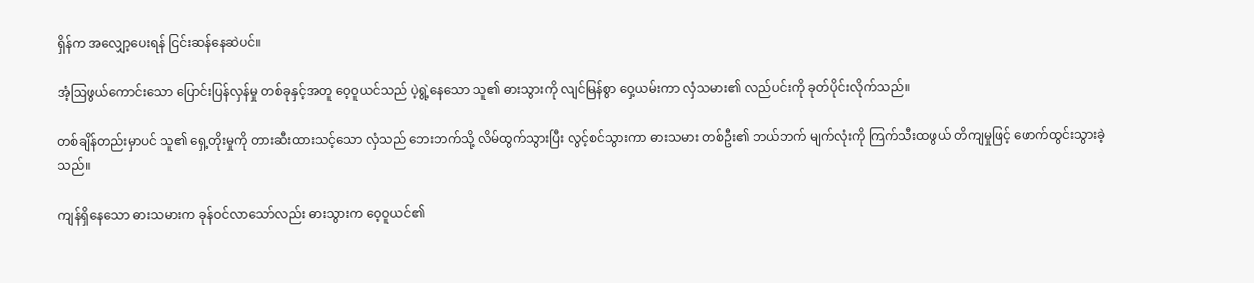ရှိန်က အလျှော့ပေးရန် ငြင်းဆန်နေဆဲပင်။

အံ့ဩဖွယ်ကောင်းသော ပြောင်းပြန်လှန်မှု တစ်ခုနှင့်အတူ ဝေ့ဝူယင်သည် ပဲ့ရွဲ့နေသော သူ၏ ဓားသွားကို လျင်မြန်စွာ ဝှေ့ယမ်းကာ လှံသမား၏ လည်ပင်းကို ခုတ်ပိုင်းလိုက်သည်။

တစ်ချိန်တည်းမှာပင် သူ၏ ရှေ့တိုးမှုကို တားဆီးထားသင့်သော လှံသည် ဘေးဘက်သို့ လိမ်ထွက်သွားပြီး လွင့်စင်သွားကာ ဓားသမား တစ်ဦး၏ ဘယ်ဘက် မျက်လုံးကို ကြက်သီးထဖွယ် တိကျမှုဖြင့် ဖောက်ထွင်းသွားခဲ့သည်။

ကျန်ရှိနေသော ဓားသမားက ခုန်ဝင်လာသော်လည်း ဓားသွားက ဝေ့ဝူယင်၏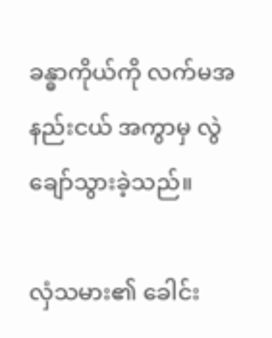ခန္ဓာကိုယ်ကို လက်မအနည်းငယ် အကွာမှ လွဲချော်သွားခဲ့သည်။

လှံသမား၏ ခေါင်း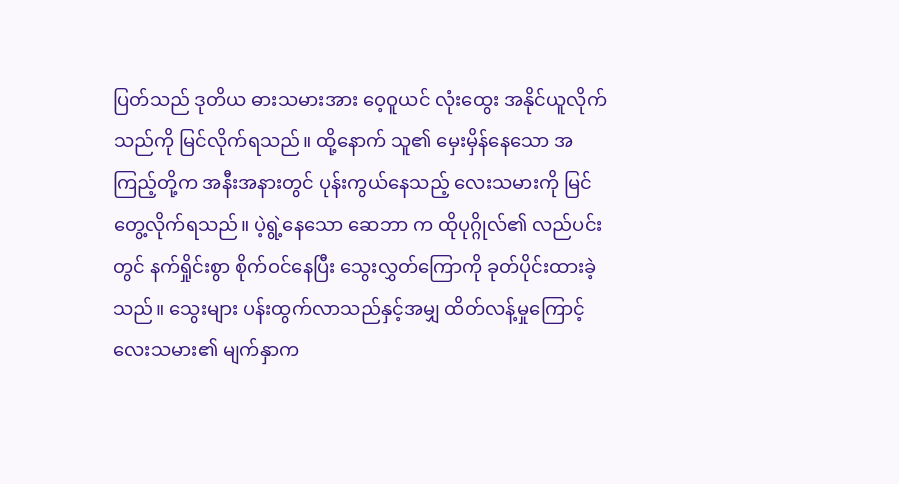ပြတ်သည် ဒုတိယ ဓားသမားအား ဝေ့ဝူယင် လုံးထွေး အနိုင်ယူလိုက်သည်ကို မြင်လိုက်ရသည်။ ထို့နောက် သူ၏ မှေးမှိန်နေသော အကြည့်တို့က အနီးအနားတွင် ပုန်းကွယ်နေသည့် လေးသမားကို မြင်တွေ့လိုက်ရသည်။ ပဲ့ရွဲ့နေသော ဆေဘာ က ထိုပုဂ္ဂိုလ်၏ လည်ပင်းတွင် နက်ရှိုင်းစွာ စိုက်ဝင်နေပြီး သွေးလွှတ်ကြောကို ခုတ်ပိုင်းထားခဲ့သည်။ သွေးများ ပန်းထွက်လာသည်နှင့်အမျှ ထိတ်လန့်မှုကြောင့် လေးသမား၏ မျက်နှာက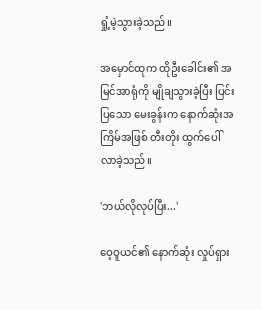ရှုံ့မဲ့သွားခဲ့သည်။

အမှောင်ထုက ထိုဦးခေါင်း၏ အမြင်အာရုံကို မျိုချသွားခဲ့ပြီး ပြင်းပြသော မေးခွန်းက နောက်ဆုံးအကြိမ်အဖြစ် တီးတိုး ထွက်ပေါ်လာခဲ့သည်။

'ဘယ်လိုလုပ်ပြီး...'

ဝေ့ဝူယင်၏ နောက်ဆုံး လှုပ်ရှား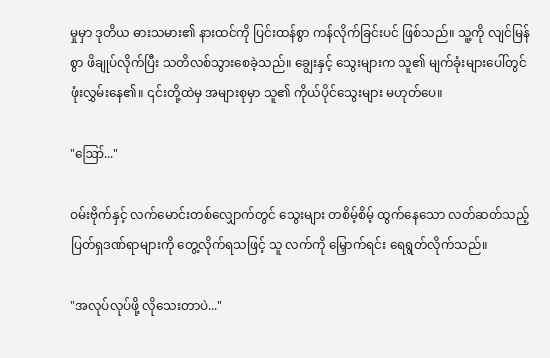မှုမှာ ဒုတိယ ဓားသမား၏ နားထင်ကို ပြင်းထန်စွာ ကန်လိုက်ခြင်းပင် ဖြစ်သည်။ သူ့ကို လျင်မြန်စွာ ဖိချုပ်လိုက်ပြီး သတိလစ်သွားစေခဲ့သည်။ ချွေးနှင့် သွေးများက သူ၏ မျက်ခုံးများပေါ်တွင် ဖုံးလွှမ်းနေ၏။ ၎င်းတို့ထဲမှ အများစုမှာ သူ၏ ကိုယ်ပိုင်သွေးများ မဟုတ်ပေ။

"ဪ..."

ဝမ်းဗိုက်နှင့် လက်မောင်းတစ်လျှောက်တွင် သွေးများ တစိမ့်စိမ့် ထွက်နေသော လတ်ဆတ်သည့် ပြတ်ရှဒဏ်ရာများကို တွေ့လိုက်ရသဖြင့် သူ လက်ကို မြှောက်ရင်း ရေရွတ်လိုက်သည်။

"အလုပ်လုပ်ဖို့ လိုသေးတာပဲ..."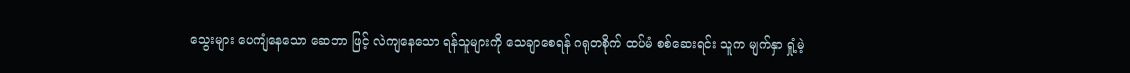သွေးများ ပေကျံနေသော ဆေဘာ ဖြင့် လဲကျနေသော ရန်သူများကို သေချာစေရန် ဂရုတစိုက် ထပ်မံ စစ်ဆေးရင်း သူက မျက်နှာ ရှုံ့မဲ့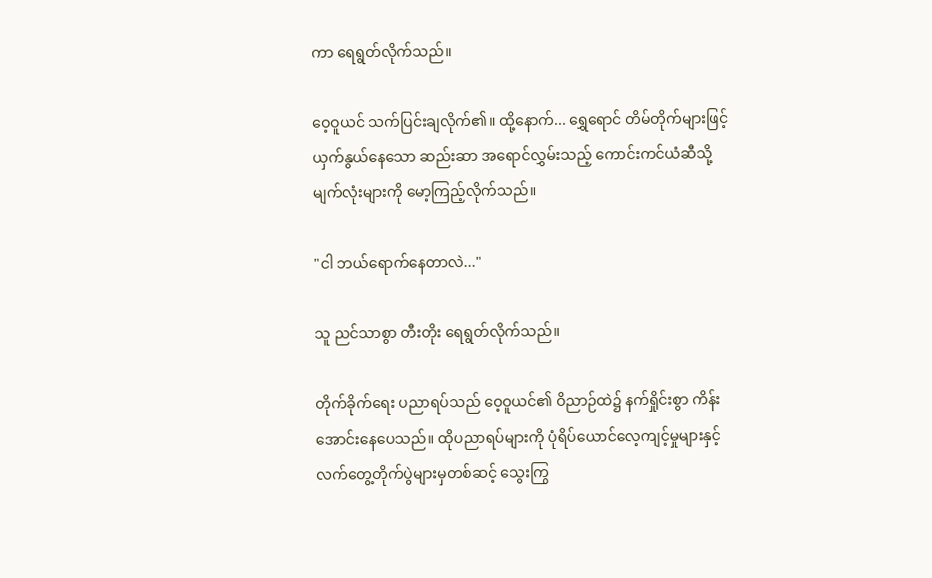ကာ ရေရွတ်လိုက်သည်။

ဝေ့ဝူယင် သက်ပြင်းချလိုက်၏။ ထို့နောက်... ရွှေရောင် တိမ်တိုက်များဖြင့် ယှက်နွယ်နေသော ဆည်းဆာ အရောင်လွှမ်းသည့် ကောင်းကင်ယံဆီသို့ မျက်လုံးများကို မော့ကြည့်လိုက်သည်။

"ငါ ဘယ်ရောက်နေတာလဲ..."

သူ ညင်သာစွာ တီးတိုး ရေရွတ်လိုက်သည်။

တိုက်ခိုက်ရေး ပညာရပ်သည် ဝေ့ဝူယင်၏ ဝိညာဉ်ထဲ၌ နက်ရှိုင်းစွာ ကိန်းအောင်းနေပေသည်။ ထိုပညာရပ်များကို ပုံရိပ်ယောင်လေ့ကျင့်မှုများနှင့် လက်တွေ့တိုက်ပွဲများမှတစ်ဆင့် သွေးကြွ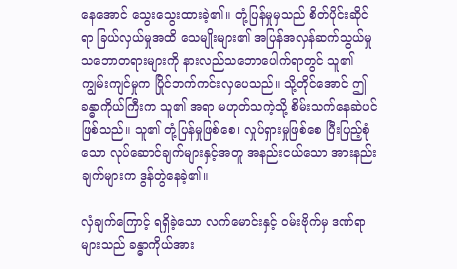နေအောင် သွေးသွေးထားခဲ့၏။ တုံ့ပြန်မှုမှသည် စိတ်ပိုင်းဆိုင်ရာ ခြယ်လှယ်မှုအထိ သေမျိုးများ၏ အပြန်အလှန်ဆက်သွယ်မှု သဘောတရားများကို နားလည်သဘောပေါက်ရာတွင် သူ၏ ကျွမ်းကျင်မှုက ပြိုင်ဘက်ကင်းလှပေသည်။ သို့တိုင်အောင် ဤခန္ဓာကိုယ်ကြီးက သူ၏ အရာ မဟုတ်သကဲ့သို့ စိမ်းသက်နေဆဲပင် ဖြစ်သည်။ သူ၏ တုံ့ပြန်မှုဖြစ်စေ၊ လှုပ်ရှားမှုဖြစ်စေ ပြီးပြည့်စုံသော လုပ်ဆောင်ချက်များနှင့်အတူ အနည်းငယ်သော အားနည်းချက်များက ဒွန်တွဲနေခဲ့၏။

လှံချက်ကြောင့် ရရှိခဲ့သော လက်မောင်းနှင့် ဝမ်းဗိုက်မှ ဒဏ်ရာများသည် ခန္ဓာကိုယ်အား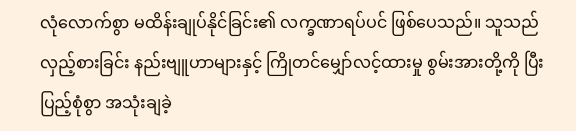လုံလောက်စွာ မထိန်းချုပ်နိုင်ခြင်း၏ လက္ခဏာရပ်ပင် ဖြစ်ပေသည်။ သူသည် လှည့်စားခြင်း နည်းဗျူဟာများနှင့် ကြိုတင်မျှော်လင့်ထားမှု စွမ်းအားတို့ကို ပြီးပြည့်စုံစွာ အသုံးချခဲ့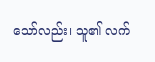သော်လည်း၊ သူ၏ လက်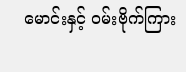မောင်းနှင့် ဝမ်းဗိုက်ကြား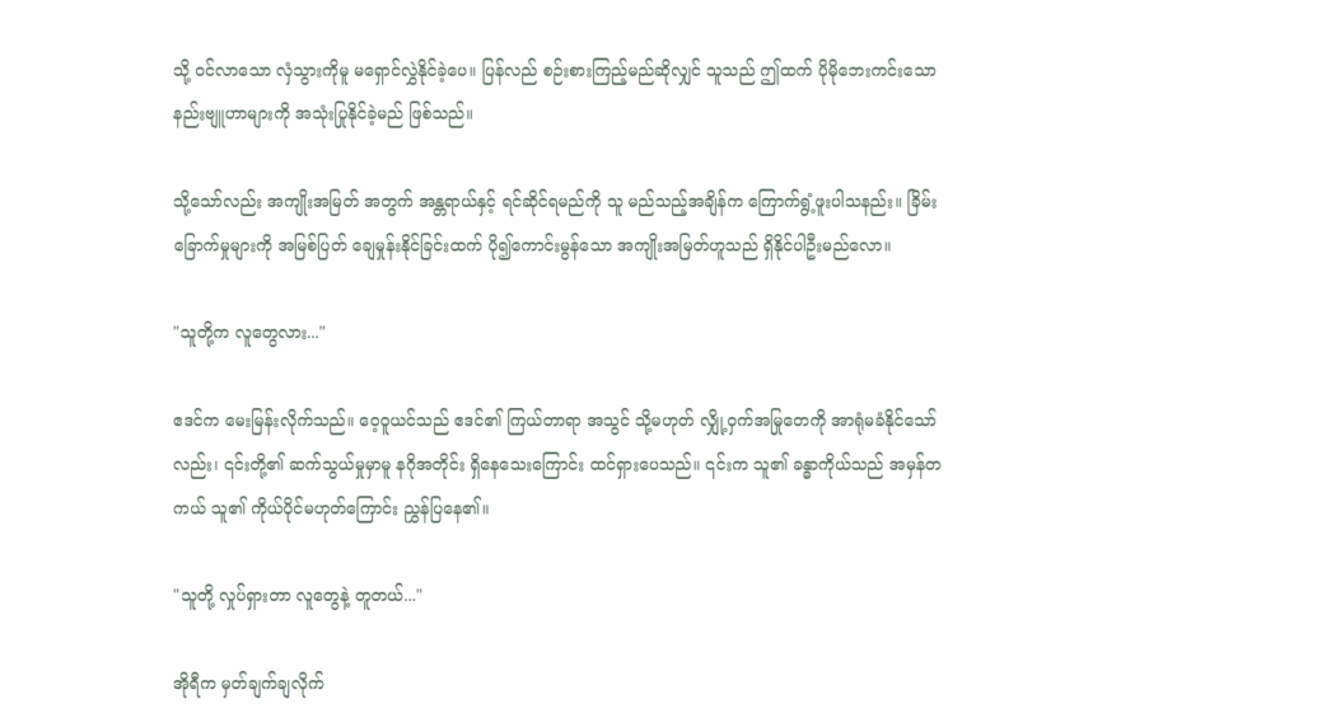သို့ ဝင်လာသော လှံသွားကိုမူ မရှောင်လွှဲနိုင်ခဲ့ပေ။ ပြန်လည် စဉ်းစားကြည့်မည်ဆိုလျှင် သူသည် ဤထက် ပိုမိုဘေးကင်းသော နည်းဗျူဟာများကို အသုံးပြုနိုင်ခဲ့မည် ဖြစ်သည်။

သို့သော်လည်း အကျိုးအမြတ် အတွက် အန္တရာယ်နှင့် ရင်ဆိုင်ရမည်ကို သူ မည်သည့်အချိန်က ကြောက်ရွံ့ဖူးပါသနည်း။ ခြိမ်းခြောက်မှုများကို အမြစ်ပြတ် ချေမှုန်းနိုင်ခြင်းထက် ပို၍ကောင်းမွန်သော အကျိုးအမြတ်ဟူသည် ရှိနိုင်ပါဦးမည်လော။

"သူတို့က လူတွေလား..."

ဧဒင်က မေးမြန်းလိုက်သည်။ ဝေ့ဝူယင်သည် ဧဒင်၏ ကြယ်တာရာ အသွင် သို့မဟုတ် လျှို့ဝှက်အမြုတေကို အာရုံမခံနိုင်သော်လည်း၊ ၎င်းတို့၏ ဆက်သွယ်မှုမှာမူ နဂိုအတိုင်း ရှိနေသေးကြောင်း ထင်ရှားပေသည်။ ၎င်းက သူ၏ ခန္ဓာကိုယ်သည် အမှန်တကယ် သူ၏ ကိုယ်ပိုင်မဟုတ်ကြောင်း ညွှန်ပြနေ၏။

"သူတို့ လှုပ်ရှားတာ လူတွေနဲ့ တူတယ်..."

အိုရီက မှတ်ချက်ချလိုက်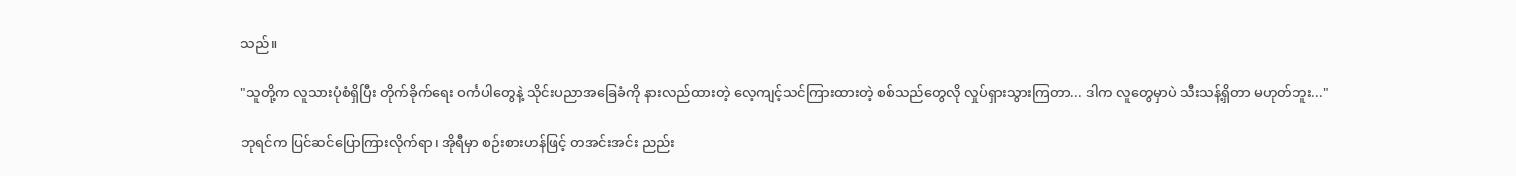သည်။

"သူတို့က လူသားပုံစံရှိပြီး တိုက်ခိုက်ရေး ဝင်္ကပါတွေနဲ့ သိုင်းပညာအခြေခံကို နားလည်ထားတဲ့ လေ့ကျင့်သင်ကြားထားတဲ့ စစ်သည်တွေလို လှုပ်ရှားသွားကြတာ... ဒါက လူတွေမှာပဲ သီးသန့်ရှိတာ မဟုတ်ဘူး..."

ဘုရင်က ပြင်ဆင်ပြောကြားလိုက်ရာ၊ အိုရီမှာ စဉ်းစားဟန်ဖြင့် တအင်းအင်း ညည်း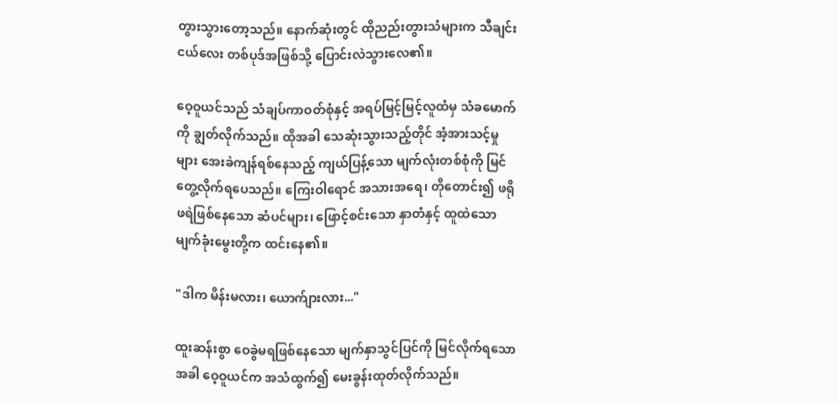တွားသွားတော့သည်။ နောက်ဆုံးတွင် ထိုညည်းတွားသံများက သီချင်းငယ်လေး တစ်ပုဒ်အဖြစ်သို့ ပြောင်းလဲသွားလေ၏။

ဝေ့ဝူယင်သည် သံချပ်ကာဝတ်စုံနှင့် အရပ်မြင့်မြင့်လူထံမှ သံခမောက်ကို ချွတ်လိုက်သည်။ ထိုအခါ သေဆုံးသွားသည့်တိုင် အံ့အားသင့်မှုများ အေးခဲကျန်ရစ်နေသည့် ကျယ်ပြန့်သော မျက်လုံးတစ်စုံကို မြင်တွေ့လိုက်ရပေသည်။ ကြေးဝါရောင် အသားအရေ၊ တိုတောင်း၍ ဖရိုဖရဲဖြစ်နေသော ဆံပင်များ၊ ဖြောင့်စင်းသော နှာတံနှင့် ထူထဲသော မျက်ခုံးမွေးတို့က ထင်းနေ၏။

"ဒါက မိန်းမလား၊ ယောက်ျားလား..."

ထူးဆန်းစွာ ဝေခွဲမရဖြစ်နေသော မျက်နှာသွင်ပြင်ကို မြင်လိုက်ရသောအခါ ဝေ့ဝူယင်က အသံထွက်၍ မေးခွန်းထုတ်လိုက်သည်။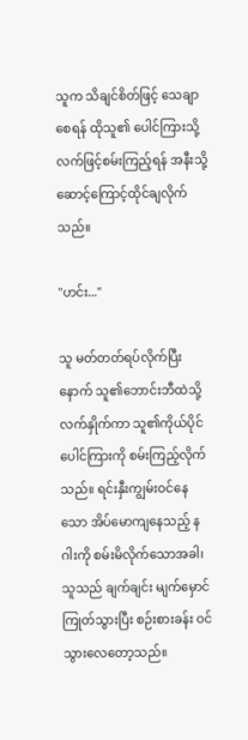သူက သိချင်စိတ်ဖြင့် သေချာစေရန် ထိုသူ၏ ပေါင်ကြားသို့ လက်ဖြင့်စမ်းကြည့်ရန် အနီးသို့ ဆောင့်ကြောင့်ထိုင်ချလိုက်သည်။

"ဟင်း..."

သူ မတ်တတ်ရပ်လိုက်ပြီးနောက် သူ၏ဘောင်းဘီထဲသို့ လက်နှိုက်ကာ သူ၏ကိုယ်ပိုင် ပေါင်ကြားကို စမ်းကြည့်လိုက်သည်။ ရင်းနှီးကျွမ်းဝင်နေသော အိပ်မောကျနေသည့် နဂါးကို စမ်းမိလိုက်သောအခါ၊ သူသည် ချက်ချင်း မျက်မှောင်ကြုတ်သွားပြီး စဉ်းစားခန်း ဝင်သွားလေတော့သည်။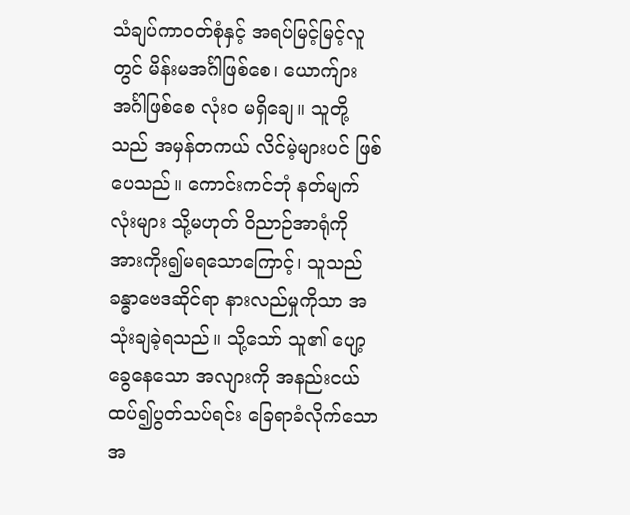သံချပ်ကာဝတ်စုံနှင့် အရပ်မြင့်မြင့်လူတွင် မိန်းမအင်္ဂါဖြစ်စေ၊ ယောက်ျားအင်္ဂါဖြစ်စေ လုံးဝ မရှိချေ။ သူတို့သည် အမှန်တကယ် လိင်မဲ့များပင် ဖြစ်ပေသည်။ ကောင်းကင်ဘုံ နတ်မျက်လုံးများ သို့မဟုတ် ဝိညာဉ်အာရုံကို အားကိုး၍မရသောကြောင့်၊ သူသည် ခန္ဓာဗေဒဆိုင်ရာ နားလည်မှုကိုသာ အသုံးချခဲ့ရသည်။ သို့သော် သူ၏ ပျော့ခွေနေသော အလျားကို အနည်းငယ် ထပ်၍ပွတ်သပ်ရင်း ခြေရာခံလိုက်သောအ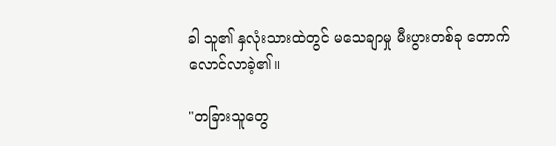ခါ သူ၏ နှလုံးသားထဲတွင် မသေချာမှု မီးပွားတစ်ခု တောက်လောင်လာခဲ့၏။

"တခြားသူတွေ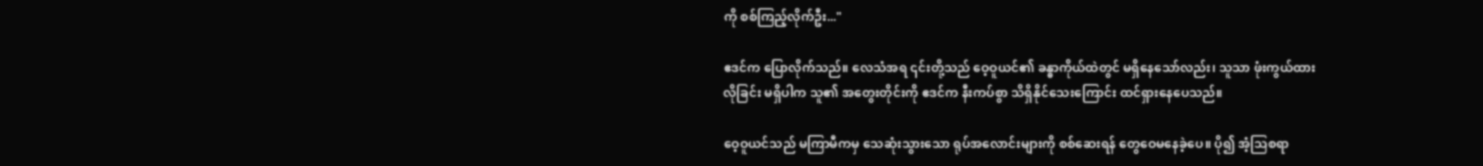ကို စစ်ကြည့်လိုက်ဦး..."

ဧဒင်က ပြောလိုက်သည်။ လေသံအရ ၎င်းတို့သည် ဝေ့ဝူယင်၏ ခန္ဓာကိုယ်ထဲတွင် မရှိနေသော်လည်း၊ သူသာ ဖုံးကွယ်ထားလိုခြင်း မရှိပါက သူ၏ အတွေးတိုင်းကို ဧဒင်က နီးကပ်စွာ သိရှိနိုင်သေးကြောင်း ထင်ရှားနေပေသည်။

ဝေ့ဝူယင်သည် မကြာမီကမှ သေဆုံးသွားသော ရုပ်အလောင်းများကို စစ်ဆေးရန် တွေဝေမနေခဲ့ပေ။ ပို၍ အံ့သြစရာ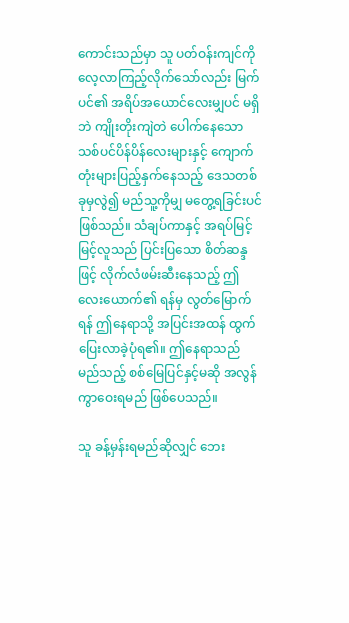ကောင်းသည်မှာ သူ ပတ်ဝန်းကျင်ကို လေ့လာကြည့်လိုက်သော်လည်း မြက်ပင်၏ အရိပ်အယောင်လေးမျှပင် မရှိဘဲ ကျိုးတိုးကျဲတဲ ပေါက်နေသော သစ်ပင်ပိန်ပိန်လေးများနှင့် ကျောက်တုံးများပြည့်နှက်နေသည့် ဒေသတစ်ခုမှလွဲ၍ မည်သူ့ကိုမျှ မတွေ့ရခြင်းပင် ဖြစ်သည်။ သံချပ်ကာနှင့် အရပ်မြင့်မြင့်လူသည် ပြင်းပြသော စိတ်ဆန္ဒဖြင့် လိုက်လံဖမ်းဆီးနေသည့် ဤလေးယောက်၏ ရန်မှ လွတ်မြောက်ရန် ဤနေရာသို့ အပြင်းအထန် ထွက်ပြေးလာခဲ့ပုံရ၏။ ဤနေရာသည် မည်သည့် စစ်မြေပြင်နှင့်မဆို အလွန် ကွာဝေးရမည် ဖြစ်ပေသည်။

သူ ခန့်မှန်းရမည်ဆိုလျှင် ဘေး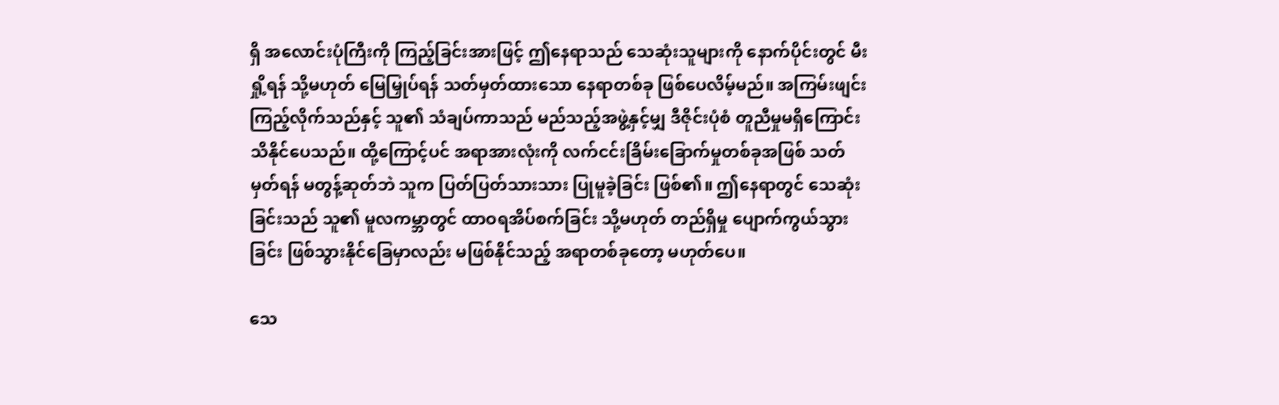ရှိ အလောင်းပုံကြီးကို ကြည့်ခြင်းအားဖြင့် ဤနေရာသည် သေဆုံးသူများကို နောက်ပိုင်းတွင် မီးရှို့ရန် သို့မဟုတ် မြေမြှုပ်ရန် သတ်မှတ်ထားသော နေရာတစ်ခု ဖြစ်ပေလိမ့်မည်။ အကြမ်းဖျင်း ကြည့်လိုက်သည်နှင့် သူ၏ သံချပ်ကာသည် မည်သည့်အဖွဲ့နှင့်မျှ ဒီဇိုင်းပုံစံ တူညီမှုမရှိကြောင်း သိနိုင်ပေသည်။ ထို့ကြောင့်ပင် အရာအားလုံးကို လက်ငင်းခြိမ်းခြောက်မှုတစ်ခုအဖြစ် သတ်မှတ်ရန် မတွန့်ဆုတ်ဘဲ သူက ပြတ်ပြတ်သားသား ပြုမူခဲ့ခြင်း ဖြစ်၏။ ဤနေရာတွင် သေဆုံးခြင်းသည် သူ၏ မူလကမ္ဘာတွင် ထာဝရအိပ်စက်ခြင်း သို့မဟုတ် တည်ရှိမှု ပျောက်ကွယ်သွားခြင်း ဖြစ်သွားနိုင်ခြေမှာလည်း မဖြစ်နိုင်သည့် အရာတစ်ခုတော့ မဟုတ်ပေ။

သေ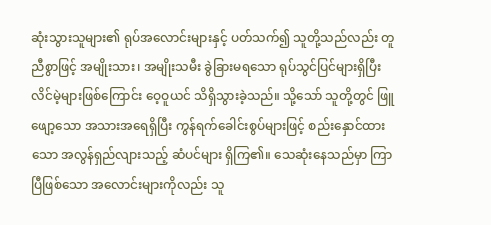ဆုံးသွားသူများ၏ ရုပ်အလောင်းများနှင့် ပတ်သက်၍ သူတို့သည်လည်း တူညီစွာဖြင့် အမျိုးသား၊ အမျိုးသမီး ခွဲခြားမရသော ရုပ်သွင်ပြင်များရှိပြီး လိင်မဲ့များဖြစ်ကြောင်း ဝေ့ဝူယင် သိရှိသွားခဲ့သည်။ သို့သော် သူတို့တွင် ဖြူဖျော့သော အသားအရေရှိပြီး ကွန်ရက်ခေါင်းစွပ်များဖြင့် စည်းနှောင်ထားသော အလွန်ရှည်လျားသည့် ဆံပင်များ ရှိကြ၏။ သေဆုံးနေသည်မှာ ကြာပြီဖြစ်သော အလောင်းများကိုလည်း သူ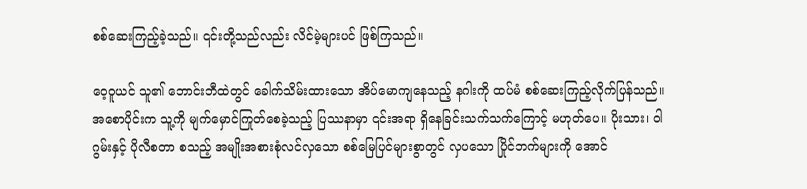စစ်ဆေးကြည့်ခဲ့သည်။ ၎င်းတို့သည်လည်း လိင်မဲ့များပင် ဖြစ်ကြသည်။

ဝေ့ဝူယင် သူ၏ ဘောင်းဘီထဲတွင် ခေါက်သိမ်းထားသော အိပ်မောကျနေသည့် နဂါးကို ထပ်မံ စစ်ဆေးကြည့်လိုက်ပြန်သည်။ အစောပိုင်းက သူ့ကို မျက်မှောင်ကြုတ်စေခဲ့သည့် ပြဿနာမှာ ၎င်းအရာ ရှိနေခြင်းသက်သက်ကြောင့် မဟုတ်ပေ။ ပိုးသား၊ ဝါဂွမ်းနှင့် ပိုလီစတာ စသည့် အမျိုးအစားစုံလင်လှသော စစ်မြေပြင်များစွာတွင် လှပသော ပြိုင်ဘက်များကို အောင်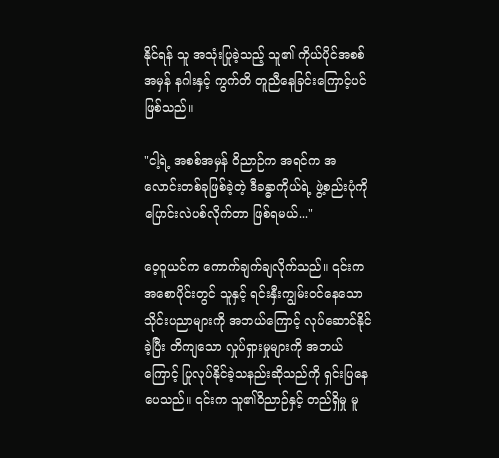နိုင်ရန် သူ အသုံးပြုခဲ့သည့် သူ၏ ကိုယ်ပိုင်အစစ်အမှန် နဂါးနှင့် ကွက်တိ တူညီနေခြင်းကြောင့်ပင် ဖြစ်သည်။

"ငါ့ရဲ့ အစစ်အမှန် ဝိညာဉ်က အရင်က အလောင်းတစ်ခုဖြစ်ခဲ့တဲ့ ဒီခန္ဓာကိုယ်ရဲ့ ဖွဲ့စည်းပုံကို ပြောင်းလဲပစ်လိုက်တာ ဖြစ်ရမယ်..."

ဝေ့ဝူယင်က ကောက်ချက်ချလိုက်သည်။ ၎င်းက အစောပိုင်းတွင် သူနှင့် ရင်းနှီးကျွမ်းဝင်နေသော သိုင်းပညာများကို အဘယ်ကြောင့် လုပ်ဆောင်နိုင်ခဲ့ပြီး တိကျသော လှုပ်ရှားမှုများကို အဘယ်ကြောင့် ပြုလုပ်နိုင်ခဲ့သနည်းဆိုသည်ကို ရှင်းပြနေပေသည်။ ၎င်းက သူ၏ဝိညာဉ်နှင့် တည်ရှိမှု မူ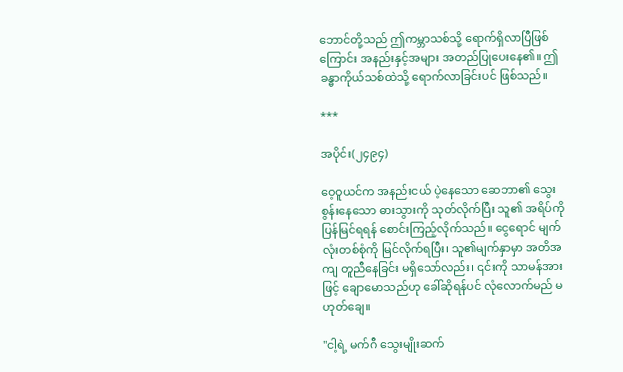ဘောင်တို့သည် ဤကမ္ဘာသစ်သို့ ရောက်ရှိလာပြီဖြစ်ကြောင်း အနည်းနှင့်အများ အတည်ပြုပေးနေ၏။ ဤခန္ဓာကိုယ်သစ်ထဲသို့ ရောက်လာခြင်းပင် ဖြစ်သည်။

***

အပိုင်း(၂၄၉၄)

ဝေ့ဝူယင်က အနည်းငယ် ပဲ့နေသော ဆေဘာ၏ သွေးစွန်းနေသော ဓားသွားကို သုတ်လိုက်ပြီး သူ၏ အရိပ်ကို ပြန်မြင်ရရန် စောင်းကြည့်လိုက်သည်။ ငွေရောင် မျက်လုံးတစ်စုံကို မြင်လိုက်ရပြီး၊ သူ၏မျက်နှာမှာ အတိအကျ တူညီနေခြင်း မရှိသော်လည်း၊ ၎င်းကို သာမန်အားဖြင့် ချောမောသည်ဟု ခေါ်ဆိုရန်ပင် လုံလောက်မည် မဟုတ်ချေ။

"ငါ့ရဲ့ မက်ဂီ သွေးမျိုးဆက်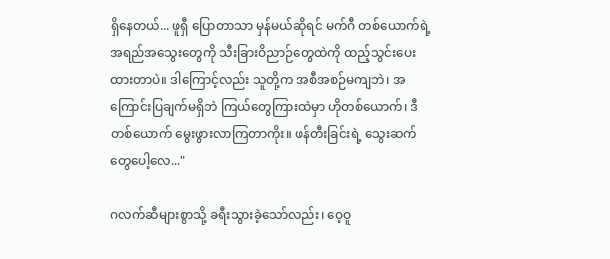ရှိနေတယ်... ဖူရှီ ပြောတာသာ မှန်မယ်ဆိုရင် မက်ဂီ တစ်ယောက်ရဲ့ အရည်အသွေးတွေကို သီးခြားဝိညာဉ်တွေထဲကို ထည့်သွင်းပေးထားတာပဲ။ ဒါကြောင့်လည်း သူတို့က အစီအစဉ်မကျဘဲ၊ အကြောင်းပြချက်မရှိဘဲ ကြယ်တွေကြားထဲမှာ ဟိုတစ်ယောက်၊ ဒီတစ်ယောက် မွေးဖွားလာကြတာကိုး။ ဖန်တီးခြင်းရဲ့ သွေးဆက်တွေပေါ့လေ..."

ဂလက်ဆီများစွာသို့ ခရီးသွားခဲ့သော်လည်း၊ ဝေ့ဝူ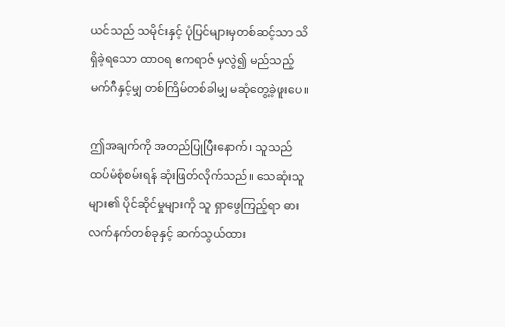ယင်သည် သမိုင်းနှင့် ပုံပြင်များမှတစ်ဆင့်သာ သိရှိခဲ့ရသော ထာဝရ ဧကရာဇ် မှလွဲ၍ မည်သည့် မက်ဂီနှင့်မျှ တစ်ကြိမ်တစ်ခါမျှ မဆုံတွေ့ခဲ့ဖူးပေ။

ဤအချက်ကို အတည်ပြုပြီးနောက်၊ သူသည် ထပ်မံစုံစမ်းရန် ဆုံးဖြတ်လိုက်သည်။ သေဆုံးသူများ၏ ပိုင်ဆိုင်မှုများကို သူ ရှာဖွေကြည့်ရာ ဓားလက်နက်တစ်ခုနှင့် ဆက်သွယ်ထား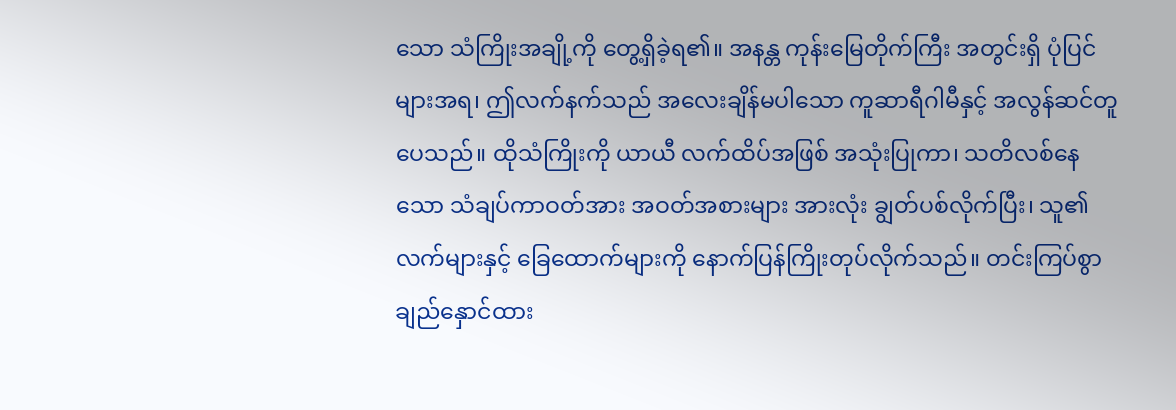သော သံကြိုးအချို့ကို တွေ့ရှိခဲ့ရ၏။ အနန္တ ကုန်းမြေတိုက်ကြီး အတွင်းရှိ ပုံပြင်များအရ၊ ဤလက်နက်သည် အလေးချိန်မပါသော ကူဆာရီဂါမီနှင့် အလွန်ဆင်တူပေသည်။ ထိုသံကြိုးကို ယာယီ လက်ထိပ်အဖြစ် အသုံးပြုကာ၊ သတိလစ်နေသော သံချပ်ကာဝတ်အား အဝတ်အစားများ အားလုံး ချွတ်ပစ်လိုက်ပြီး၊ သူ၏ လက်များနှင့် ခြေထောက်များကို နောက်ပြန်ကြိုးတုပ်လိုက်သည်။ တင်းကြပ်စွာ ချည်နှောင်ထား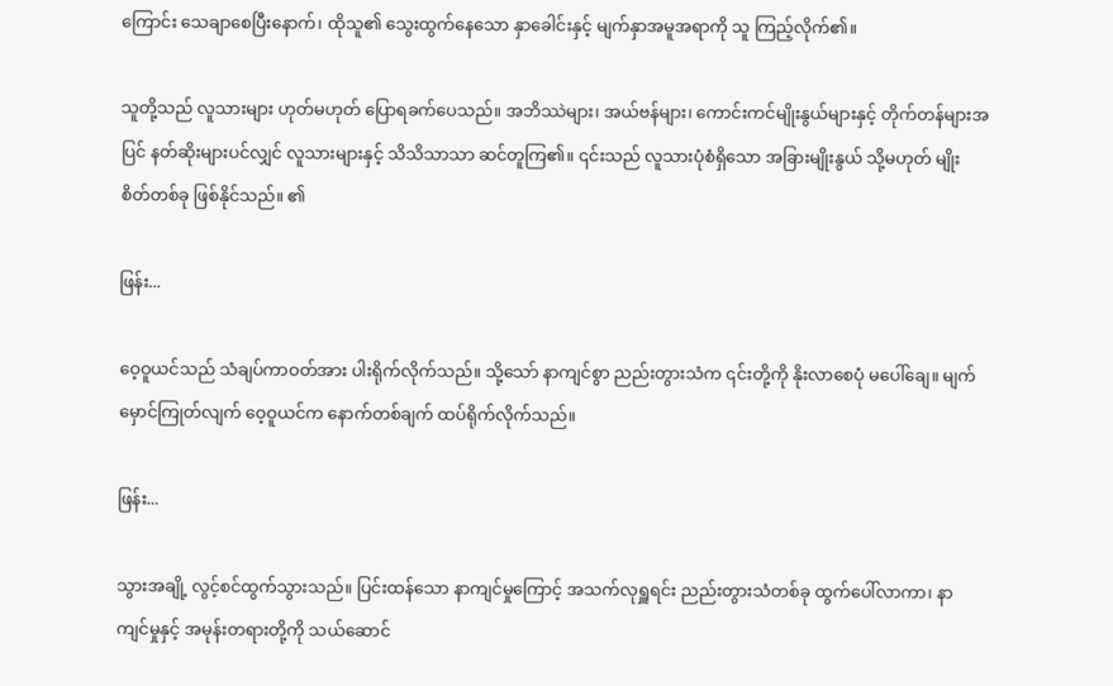ကြောင်း သေချာစေပြီးနောက်၊ ထိုသူ၏ သွေးထွက်နေသော နှာခေါင်းနှင့် မျက်နှာအမူအရာကို သူ ကြည့်လိုက်၏။

သူတို့သည် လူသားများ ဟုတ်မဟုတ် ပြောရခက်ပေသည်။ အဘိဿဲများ၊ အယ်ဗန်များ၊ ကောင်းကင်မျိုးနွယ်များနှင့် တိုက်တန်များအပြင် နတ်ဆိုးများပင်လျှင် လူသားများနှင့် သိသိသာသာ ဆင်တူကြ၏။ ၎င်းသည် လူသားပုံစံရှိသော အခြားမျိုးနွယ် သို့မဟုတ် မျိုးစိတ်တစ်ခု ဖြစ်နိုင်သည်။ ၏

ဖြန်း...

ဝေ့ဝူယင်သည် သံချပ်ကာဝတ်အား ပါးရိုက်လိုက်သည်။ သို့သော် နာကျင်စွာ ညည်းတွားသံက ၎င်းတို့ကို နိုးလာစေပုံ မပေါ်ချေ။ မျက်မှောင်ကြုတ်လျက် ဝေ့ဝူယင်က နောက်တစ်ချက် ထပ်ရိုက်လိုက်သည်။

ဖြန်း...

သွားအချို့ လွင့်စင်ထွက်သွားသည်။ ပြင်းထန်သော နာကျင်မှုကြောင့် အသက်လုရှူရင်း ညည်းတွားသံတစ်ခု ထွက်ပေါ်လာကာ၊ နာကျင်မှုနှင့် အမုန်းတရားတို့ကို သယ်ဆောင်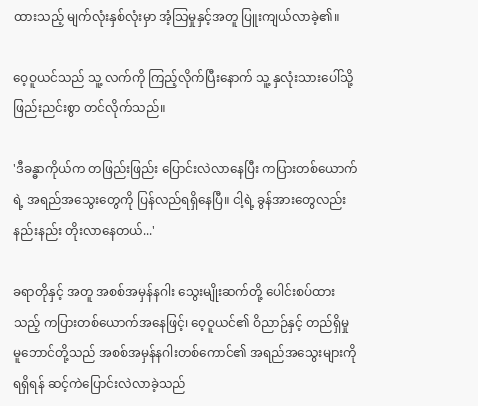ထားသည့် မျက်လုံးနှစ်လုံးမှာ အံ့သြမှုနှင့်အတူ ပြူးကျယ်လာခဲ့၏။

ဝေ့ဝူယင်သည် သူ့ လက်ကို ကြည့်လိုက်ပြီးနောက် သူ့ နှလုံးသားပေါ်သို့ ဖြည်းညင်းစွာ တင်လိုက်သည်။

'ဒီခန္ဓာကိုယ်က တဖြည်းဖြည်း ပြောင်းလဲလာနေပြီး ကပြားတစ်ယောက်ရဲ့ အရည်အသွေးတွေကို ပြန်လည်ရရှိနေပြီ။ ငါ့ရဲ့ ခွန်အားတွေလည်း နည်းနည်း တိုးလာနေတယ်...'

ခရာတိုနှင့် အတူ အစစ်အမှန်နဂါး သွေးမျိုးဆက်တို့ ပေါင်းစပ်ထားသည့် ကပြားတစ်ယောက်အနေဖြင့်၊ ဝေ့ဝူယင်၏ ဝိညာဉ်နှင့် တည်ရှိမှု မူဘောင်တို့သည် အစစ်အမှန်နဂါးတစ်ကောင်၏ အရည်အသွေးများကို ရရှိရန် ဆင့်ကဲပြောင်းလဲလာခဲ့သည်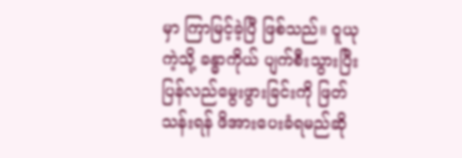မှာ ကြာမြင့်ခဲ့ပြီ ဖြစ်သည်။ ဝူယု ကဲ့သို့ ခန္ဓာကိုယ် ပျက်စီးသွားပြီး ပြန်လည်မွေးဖွားခြင်းကို ဖြတ်သန်းရန် ဖိအားပေးခံရမည်ဆို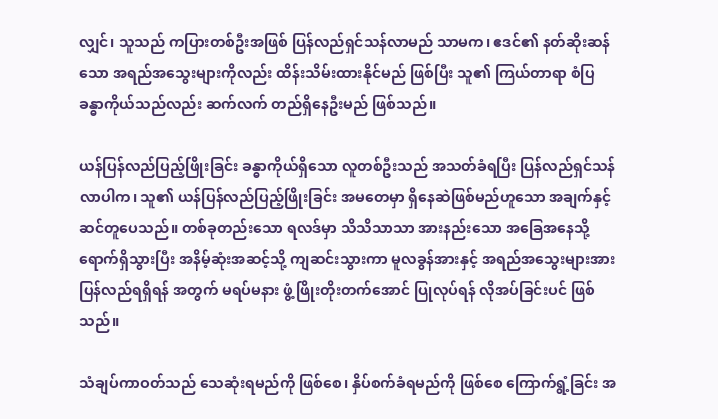လျှင်၊ သူသည် ကပြားတစ်ဦးအဖြစ် ပြန်လည်ရှင်သန်လာမည် သာမက၊ ဧဒင်၏ နတ်ဆိုးဆန်သော အရည်အသွေးများကိုလည်း ထိန်းသိမ်းထားနိုင်မည် ဖြစ်ပြီး သူ၏ ကြယ်တာရာ စံပြ ခန္ဓာကိုယ်သည်လည်း ဆက်လက် တည်ရှိနေဦးမည် ဖြစ်သည်။

ယန်ပြန်လည်ပြည့်ဖြိုးခြင်း ခန္ဓာကိုယ်ရှိသော လူတစ်ဦးသည် အသတ်ခံရပြီး ပြန်လည်ရှင်သန်လာပါက၊ သူ၏ ယန်ပြန်လည်ပြည့်ဖြိုးခြင်း အမတေမှာ ရှိနေဆဲဖြစ်မည်ဟူသော အချက်နှင့် ဆင်တူပေသည်။ တစ်ခုတည်းသော ရလဒ်မှာ သိသိသာသာ အားနည်းသော အခြေအနေသို့ ရောက်ရှိသွားပြီး အနိမ့်ဆုံးအဆင့်သို့ ကျဆင်းသွားကာ မူလခွန်အားနှင့် အရည်အသွေးများအား ပြန်လည်ရရှိရန် အတွက် မရပ်မနား ဖွံ့ဖြိုးတိုးတက်အောင် ပြုလုပ်ရန် လိုအပ်ခြင်းပင် ဖြစ်သည်။

သံချပ်ကာဝတ်သည် သေဆုံးရမည်ကို ဖြစ်စေ၊ နှိပ်စက်ခံရမည်ကို ဖြစ်စေ ကြောက်ရွံ့ခြင်း အ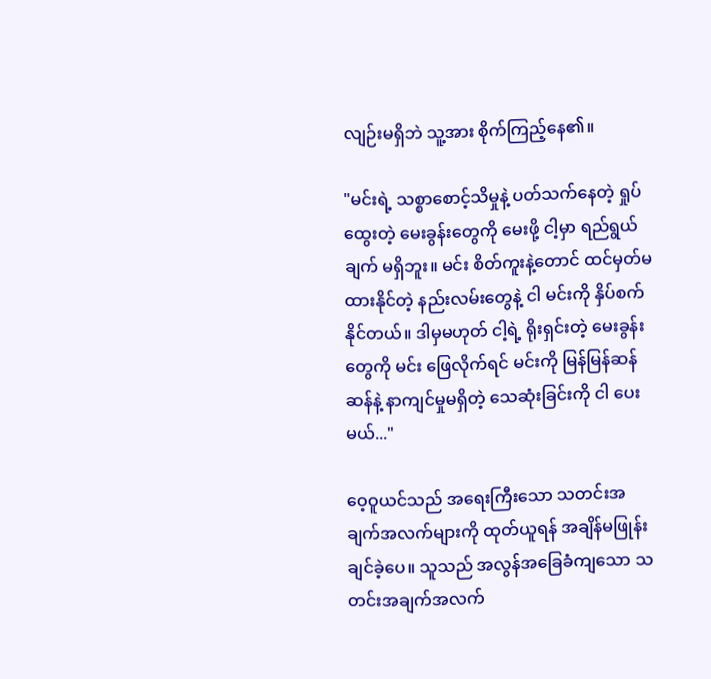လျဉ်းမရှိဘဲ သူ့အား စိုက်ကြည့်နေ၏။

"မင်းရဲ့ သစ္စာစောင့်သိမှုနဲ့ ပတ်သက်နေတဲ့ ရှုပ်ထွေးတဲ့ မေးခွန်းတွေကို မေးဖို့ ငါ့မှာ ရည်ရွယ်ချက် မရှိဘူး။ မင်း စိတ်ကူးနဲ့တောင် ထင်မှတ်မထားနိုင်တဲ့ နည်းလမ်းတွေနဲ့ ငါ မင်းကို နှိပ်စက်နိုင်တယ်။ ဒါမှမဟုတ် ငါ့ရဲ့ ရိုးရှင်းတဲ့ မေးခွန်းတွေကို မင်း ဖြေလိုက်ရင် မင်းကို မြန်မြန်ဆန်ဆန်နဲ့ နာကျင်မှုမရှိတဲ့ သေဆုံးခြင်းကို ငါ ပေးမယ်..."

ဝေ့ဝူယင်သည် အရေးကြီးသော သတင်းအချက်အလက်များကို ထုတ်ယူရန် အချိန်မဖြုန်းချင်ခဲ့ပေ။ သူသည် အလွန်အခြေခံကျသော သတင်းအချက်အလက်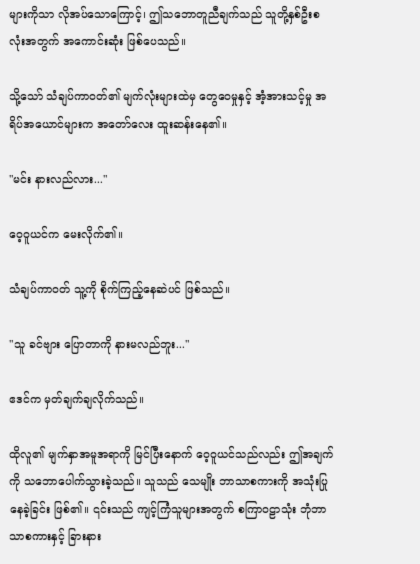များကိုသာ လိုအပ်သောကြောင့်၊ ဤသဘောတူညီချက်သည် သူတို့နှစ်ဦးစလုံးအတွက် အကောင်းဆုံး ဖြစ်ပေသည်။

သို့သော် သံချပ်ကာဝတ်၏ မျက်လုံးများထဲမှ တွေဝေမှုနှင့် အံ့အားသင့်မှု အရိပ်အယောင်များက အတော်လေး ထူးဆန်းနေ၏။

"မင်း နားလည်လား..."

ဝေ့ဝူယင်က မေးလိုက်၏။

သံချပ်ကာဝတ် သူ့ကို စိုက်ကြည့်နေဆဲပင် ဖြစ်သည်။

"သူ ခင်ဗျား ပြောတာကို နားမလည်ဘူး..."

ဧဒင်က မှတ်ချက်ချလိုက်သည်။

ထိုလူ၏ မျက်နှာအမူအရာကို မြင်ပြီးနောက် ဝေ့ဝူယင်သည်လည်း ဤအချက်ကို သဘောပေါက်သွားခဲ့သည်။ သူသည် သေမျိုး ဘာသာစကားကို အသုံးပြုနေခဲ့ခြင်း ဖြစ်၏။ ၎င်းသည် ကျင့်ကြံသူများအတွက် စကြာဝဠာသုံး ဘုံဘာသာစကားနှင့် ခြားနား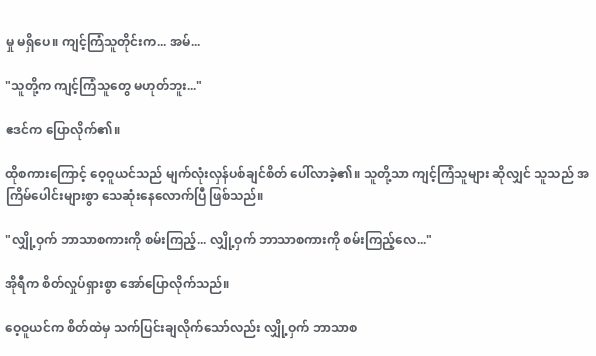မှု မရှိပေ။ ကျင့်ကြံသူတိုင်းက... အမ်...

"သူတို့က ကျင့်ကြံသူတွေ မဟုတ်ဘူး..."

ဧဒင်က ပြောလိုက်၏။

ထိုစကားကြောင့် ဝေ့ဝူယင်သည် မျက်လုံးလှန်ပစ်ချင်စိတ် ပေါ်လာခဲ့၏။ သူတို့သာ ကျင့်ကြံသူများ ဆိုလျှင် သူသည် အကြိမ်ပေါင်းများစွာ သေဆုံးနေလောက်ပြီ ဖြစ်သည်။

"လျှို့ဝှက် ဘာသာစကားကို စမ်းကြည့်... လျှို့ဝှက် ဘာသာစကားကို စမ်းကြည့်လေ..."

အိုရီက စိတ်လှုပ်ရှားစွာ အော်ပြောလိုက်သည်။

ဝေ့ဝူယင်က စိတ်ထဲမှ သက်ပြင်းချလိုက်သော်လည်း လျှို့ဝှက် ဘာသာစ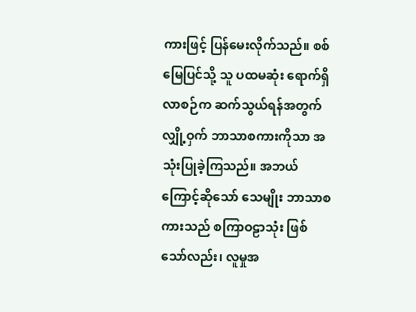ကားဖြင့် ပြန်မေးလိုက်သည်။ စစ်မြေပြင်သို့ သူ ပထမဆုံး ရောက်ရှိလာစဉ်က ဆက်သွယ်ရန်အတွက် လျှို့ဝှက် ဘာသာစကားကိုသာ အသုံးပြုခဲ့ကြသည်။ အဘယ်ကြောင့်ဆိုသော် သေမျိုး ဘာသာစကားသည် စကြာဝဠာသုံး ဖြစ်သော်လည်း၊ လူမှုအ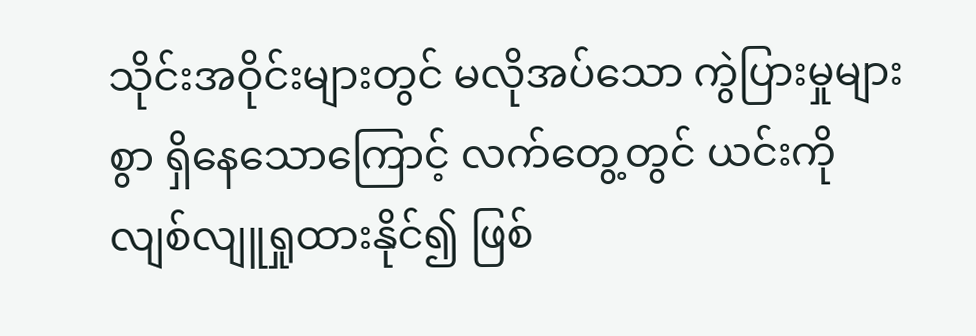သိုင်းအဝိုင်းများတွင် မလိုအပ်သော ကွဲပြားမှုများစွာ ရှိနေသောကြောင့် လက်တွေ့တွင် ယင်းကို လျစ်လျူရှုထားနိုင်၍ ဖြစ်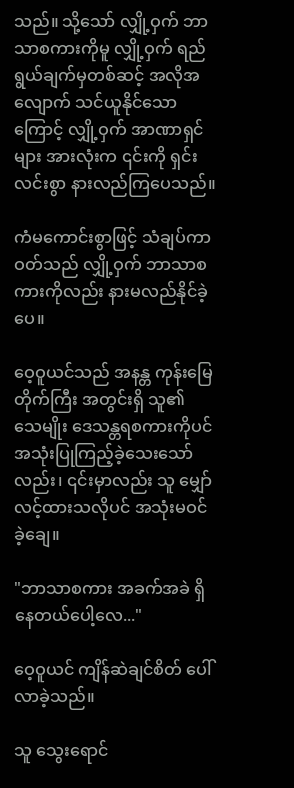သည်။ သို့သော် လျှို့ဝှက် ဘာသာစကားကိုမူ လျှို့ဝှက် ရည်ရွယ်ချက်မှတစ်ဆင့် အလိုအလျောက် သင်ယူနိုင်သောကြောင့် လျှို့ဝှက် အာဏာရှင်များ အားလုံးက ၎င်းကို ရှင်းလင်းစွာ နားလည်ကြပေသည်။

ကံမကောင်းစွာဖြင့် သံချပ်ကာဝတ်သည် လျှို့ဝှက် ဘာသာစကားကိုလည်း နားမလည်နိုင်ခဲ့ပေ။

ဝေ့ဝူယင်သည် အနန္တ ကုန်းမြေတိုက်ကြီး အတွင်းရှိ သူ၏ သေမျိုး ဒေသန္တရစကားကိုပင် အသုံးပြုကြည့်ခဲ့သေးသော်လည်း၊ ၎င်းမှာလည်း သူ မျှော်လင့်ထားသလိုပင် အသုံးမဝင်ခဲ့ချေ။

"ဘာသာစကား အခက်အခဲ ရှိနေတယ်ပေါ့လေ..."

ဝေ့ဝူယင် ကျိန်ဆဲချင်စိတ် ပေါ်လာခဲ့သည်။

သူ သွေးရောင်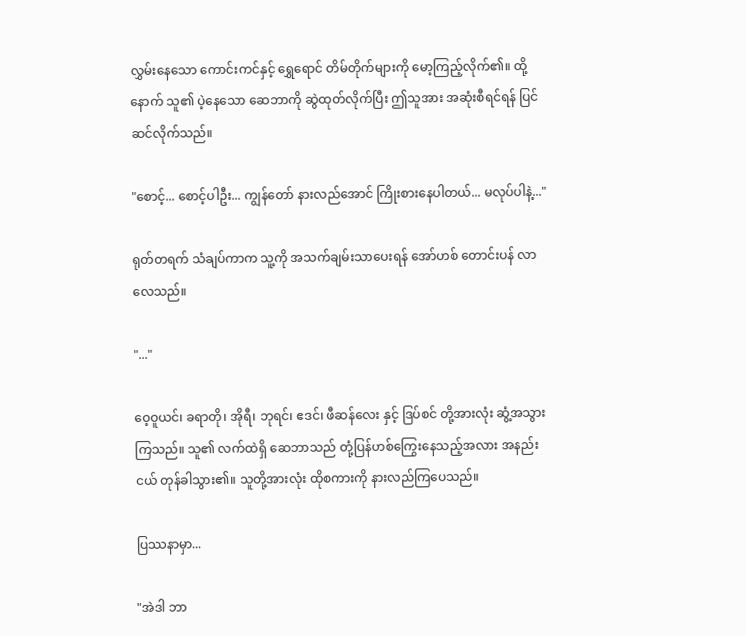လွှမ်းနေသော ကောင်းကင်နှင့် ရွှေရောင် တိမ်တိုက်များကို မော့ကြည့်လိုက်၏။ ထို့နောက် သူ၏ ပဲ့နေသော ဆေဘာကို ဆွဲထုတ်လိုက်ပြီး ဤသူအား အဆုံးစီရင်ရန် ပြင်ဆင်လိုက်သည်။

"စောင့်... စောင့်ပါဦး... ကျွန်တော် နားလည်အောင် ကြိုးစားနေပါတယ်... မလုပ်ပါနဲ့..."

ရုတ်တရက် သံချပ်ကာက သူ့ကို အသက်ချမ်းသာပေးရန် အော်ဟစ် တောင်းပန် လာလေသည်။

"..."

ဝေ့ဝူယင်၊ ခရာတို၊ အိုရီ၊ ဘုရင်၊ ဧဒင်၊ ဖီဆန်လေး နှင့် ဒြပ်စင် တို့အားလုံး ဆွံ့အသွားကြသည်။ သူ၏ လက်ထဲရှိ ဆေဘာသည် တုံ့ပြန်ဟစ်ကြွေးနေသည့်အလား အနည်းငယ် တုန်ခါသွား၏။ သူတို့အားလုံး ထိုစကားကို နားလည်ကြပေသည်။

ပြဿနာမှာ...

"အဲဒါ ဘာ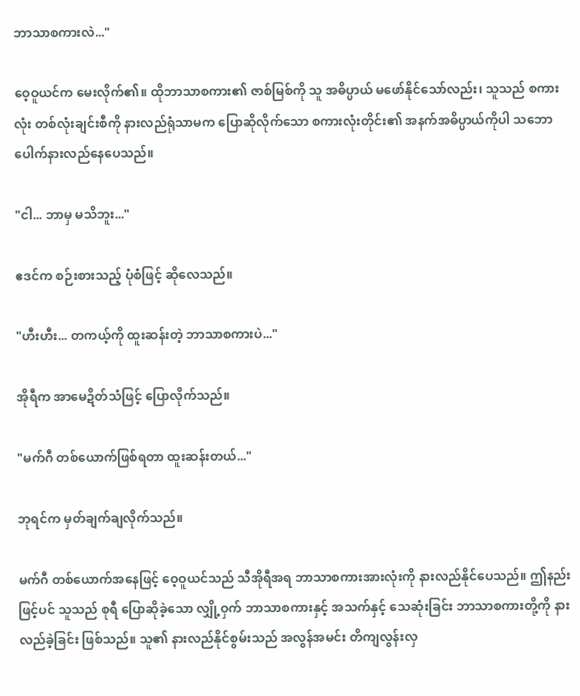ဘာသာစကားလဲ..."

ဝေ့ဝူယင်က မေးလိုက်၏။ ထိုဘာသာစကား၏ ဇာစ်မြစ်ကို သူ အဓိပ္ပာယ် မဖော်နိုင်သော်လည်း၊ သူသည် စကားလုံး တစ်လုံးချင်းစီကို နားလည်ရုံသာမက ပြောဆိုလိုက်သော စကားလုံးတိုင်း၏ အနက်အဓိပ္ပာယ်ကိုပါ သဘောပေါက်နားလည်နေပေသည်။

"ငါ... ဘာမှ မသိဘူး..."

ဧဒင်က စဉ်းစားသည့် ပုံစံဖြင့် ဆိုလေသည်။

"ဟီးဟီး... တကယ့်ကို ထူးဆန်းတဲ့ ဘာသာစကားပဲ..."

အိုရီက အာမေဍိတ်သံဖြင့် ပြောလိုက်သည်။

"မက်ဂီ တစ်ယောက်ဖြစ်ရတာ ထူးဆန်းတယ်..."

ဘုရင်က မှတ်ချက်ချလိုက်သည်။

မက်ဂီ တစ်ယောက်အနေဖြင့် ဝေ့ဝူယင်သည် သီအိုရီအရ ဘာသာစကားအားလုံးကို နားလည်နိုင်ပေသည်။ ဤနည်းဖြင့်ပင် သူသည် စုရီ ပြောဆိုခဲ့သော လျှို့ဝှက် ဘာသာစကားနှင့် အသက်နှင့် သေဆုံးခြင်း ဘာသာစကားတို့ကို နားလည်ခဲ့ခြင်း ဖြစ်သည်။ သူ၏ နားလည်နိုင်စွမ်းသည် အလွန်အမင်း တိကျလွန်းလှ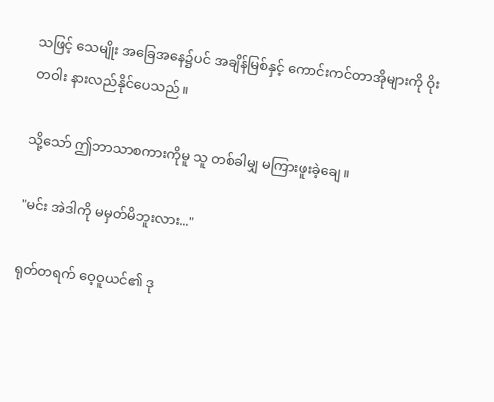သဖြင့် သေမျိုး အခြေအနေ၌ပင် အချိန်မြစ်နှင့် ကောင်းကင်တာအိုများကို ဝိုးတဝါး နားလည်နိုင်ပေသည်။

သို့သော် ဤဘာသာစကားကိုမူ သူ တစ်ခါမျှ မကြားဖူးခဲ့ချေ။

"မင်း အဲဒါကို မမှတ်မိဘူးလား..."

ရုတ်တရက် ဝေ့ဝူယင်၏ ဒု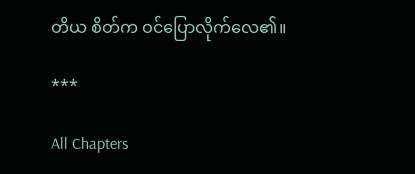တိယ စိတ်က ဝင်ပြောလိုက်လေ၏။

***

All Chapters